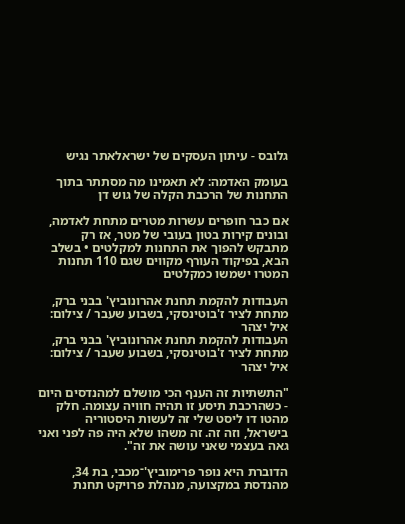גלובס - עיתון העסקים של ישראלאתר נגיש

בעומק האדמה: לא תאמינו מה מסתתר בתוך התחנות של הרכבת הקלה של גוש דן

אם כבר חופרים עשרות מטרים מתחת לאדמה, ובונים קירות בטון בעובי של מטר, אז רק מתבקש להפוך את התחנות למקלטים • בשלב הבא, בפיקוד העורף מקווים שגם 110 תחנות המטרו ישמשו כמקלטים

העבודות להקמת תחנת אהרונוביץ' בבני ברק, מתחת לציר ז'בוטינסקי, בשבוע שעבר / צילום: איל יצהר
העבודות להקמת תחנת אהרונוביץ' בבני ברק, מתחת לציר ז'בוטינסקי, בשבוע שעבר / צילום: איל יצהר

"התשתיות זה הענף הכי מושלם למהנדסים היום - כשהרכבת תיסע זו תהיה חוויה עצומה. חלק מהטו דו ליסט שלי זה לעשות היסטוריה בישראל, וזה זה. זה משהו שלא היה פה לפני ואני גאה בעצמי שאני עושה את זה".

הדוברת היא נופר פרימוביץ'־מכבי, בת 34, מהנדסת במקצועה, מנהלת פרויקט תחנת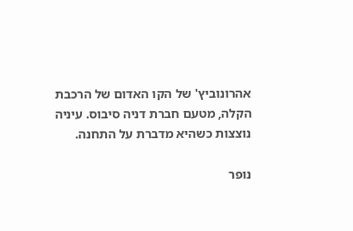אהרונוביץ' של הקו האדום של הרכבת הקלה, מטעם חברת דניה סיבוס. עיניה נוצצות כשהיא מדברת על התחנה.

נופר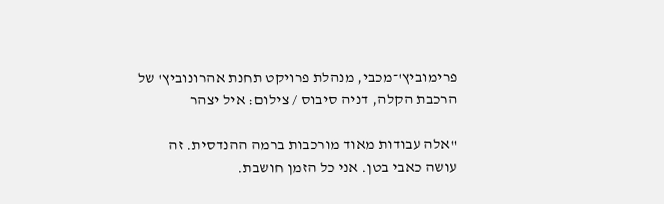פרימוביץ'־מכבי, מנהלת פרויקט תחנת אהרונוביץ' של הרכבת הקלה, דניה סיבוס / צילום: איל יצהר

"אלה עבודות מאוד מורכבות ברמה ההנדסית. זה עושה כאבי בטן. אני כל הזמן חושבת.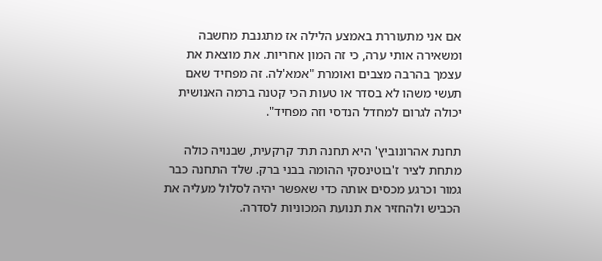אם אני מתעוררת באמצע הלילה אז מתגנבת מחשבה ומשאירה אותי ערה, כי זה המון אחריות. את מוצאת את עצמך בהרבה מצבים ואומרת "אמא'לה. זה מפחיד שאם תעשי משהו לא בסדר או טעות הכי קטנה ברמה האנושית יכולה לגרום למחדל הנדסי וזה מפחיד".

תחנת אהרונוביץ' היא תחנה תת־ קרקעית, שבנויה כולה מתחת לציר ז'בוטינסקי ההומה בבני ברק. שלד התחנה כבר גמור וכרגע מכסים אותה כדי שאפשר יהיה לסלול מעליה את הכביש ולהחזיר את תנועת המכוניות לסדרה.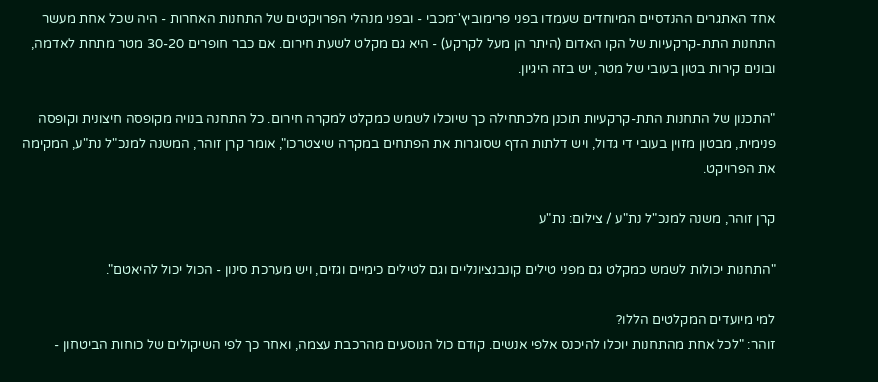אחד האתגרים ההנדסיים המיוחדים שעמדו בפני פרימוביץ'־מכבי - ובפני מנהלי הפרויקטים של התחנות האחרות - היה שכל אחת מעשר התחנות התת-קרקעיות של הקו האדום (היתר הן מעל לקרקע) - היא גם מקלט לשעת חירום. אם כבר חופרים 30-20 מטר מתחת לאדמה, ובונים קירות בטון בעובי של מטר, יש בזה היגיון.

"התכנון של התחנות התת-קרקעיות תוכנן מלכתחילה כך שיוכלו לשמש כמקלט למקרה חירום. כל התחנה בנויה מקופסה חיצונית וקופסה פנימית, מבטון מזוין בעובי די גדול, ויש דלתות הדף שסוגרות את הפתחים במקרה שיצטרכו", אומר קרן זוהר, המשנה למנכ"ל נת"ע, המקימה את הפרויקט.

קרן זוהר, משנה למנכ"ל נת"ע / צילום: נת"ע

"התחנות יכולות לשמש כמקלט גם מפני טילים קונבנציונליים וגם לטילים כימיים וגזים, ויש מערכת סינון - הכול יכול להיאטם".

למי מיועדים המקלטים הללו?
זוהר: "לכל אחת מהתחנות יוכלו להיכנס אלפי אנשים. קודם כול הנוסעים מהרכבת עצמה, ואחר כך לפי השיקולים של כוחות הביטחון -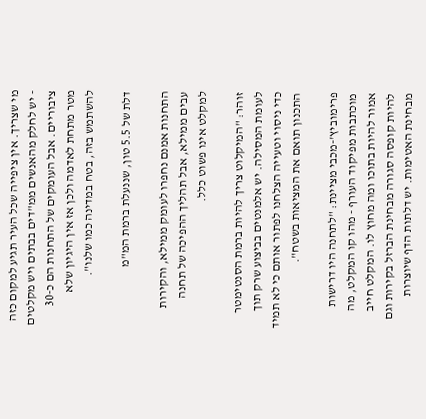מי שצריך. אין ציפייה שכל העיר תגיע למקום כזה - יש לחלק מהאנשים ממ"דים בבתים ויש מקלטים ציבוריים. אבל העומקים של התחנות הם כ-30 מטר מתחת לאדמה ולכן אז אין היגיון שלא להשתמש בזה, בטח במדינה כמו שלנו".

דלת של 5.5 טון, שננעלת ברמת המ"מ

התחנות אמנם נחפרו לעומק ממילא, והקירות עבים ממילא, אבל תהליך ההפיכה של תחנה למקלט אינו פשוט כלל.

זוהר: "המיקלוט צריך להיות ברמת הסנטימטר לעומת המסילה. יש אלמנטים בביצוע שרק תוך כדי ניסוי וטעייה הצלחנו לפתור אותם כי לא תמיד התכנון תואם את המציאות בשטח".

פרימוביץ'-מכבי מציינת: "לתחנה היו דרישות מוכתבות מפיקוד העורף - מהו קו המקלט, מה אמור להיות בתוכו ומה מחוץ לו. המקלט חייב להיות קופסה סגורה מבחינת הברזל בקירות וגם מבחינת האטימות. יש דלתות הדף שיוצרות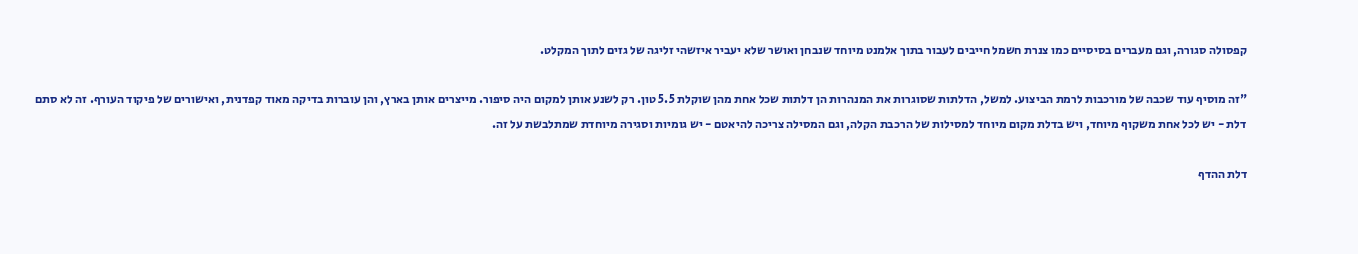קפסולה סגורה, וגם מעברים בסיסיים כמו צנרת חשמל חייבים לעבור בתוך אלמנט מיוחד שנבחן ואושר שלא יעביר איזשהי זליגה של גזים לתוך המקלט.

"זה מוסיף עוד שכבה של מורכבות לרמת הביצוע. למשל, הדלתות שסוגרות את המנהרות הן דלתות שכל אחת מהן שוקלת 5.5 טון. רק לשנע אותן למקום היה סיפור. מייצרים אותן בארץ, והן עוברות בדיקה מאוד קפדנית, ואישורים של פיקוד העורף. זה לא סתם דלת - יש לכל אחת משקוף מיוחד, ויש בדלת מקום מיוחד למסילות של הרכבת הקלה, וגם המסילה צריכה להיאטם - יש גומיות וסגירה מיוחדת שמתלבשת על זה.

דלת ההדף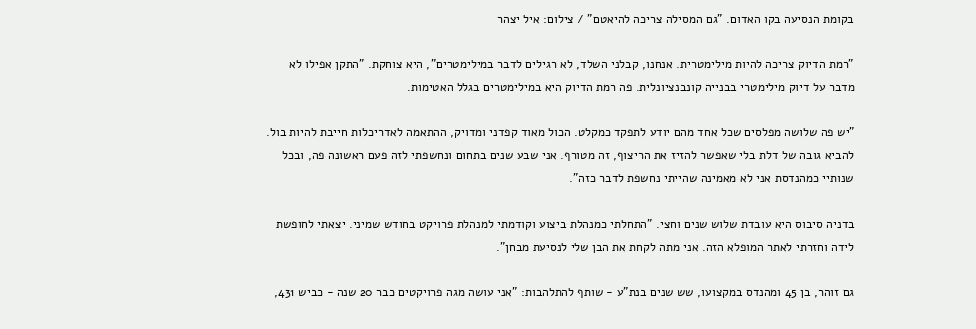בקומת הנסיעה בקו האדום. "גם המסילה צריכה להיאטם" / צילום: איל יצהר

"רמת הדיוק צריכה להיות מילימטרית. אנחנו, קבלני השלד, לא רגילים לדבר במילימטרים", היא צוחקת. "התקן אפילו לא מדבר על דיוק מילימטרי בבנייה קונבנציונלית. פה רמת הדיוק היא במילימטרים בגלל האטימות.

"יש פה שלושה מפלסים שכל אחד מהם יודע לתפקד כמקלט. הכול מאוד קפדני ומדויק, ההתאמה לאדריכלות חייבת להיות בול. להביא גובה של דלת בלי שאפשר להזיז את הריצוף, זה מטורף. אני שבע שנים בתחום ונחשפתי לזה פעם ראשונה פה, ובכל שנותיי כמהנדסת אני לא מאמינה שהייתי נחשפת לדבר כזה".

בדניה סיבוס היא עובדת שלוש שנים וחצי. "התחלתי כמנהלת ביצוע וקודמתי למנהלת פרויקט בחודש שמיני. יצאתי לחופשת לידה וחזרתי לאתר המופלא הזה. אני מתה לקחת את הבן שלי לנסיעת מבחן".

גם זוהר, בן 45 ומהנדס במקצועו, שש שנים בנת"ע - שותף להתלהבות: "אני עושה מגה פרויקטים כבר 20 שנה - כביש 431,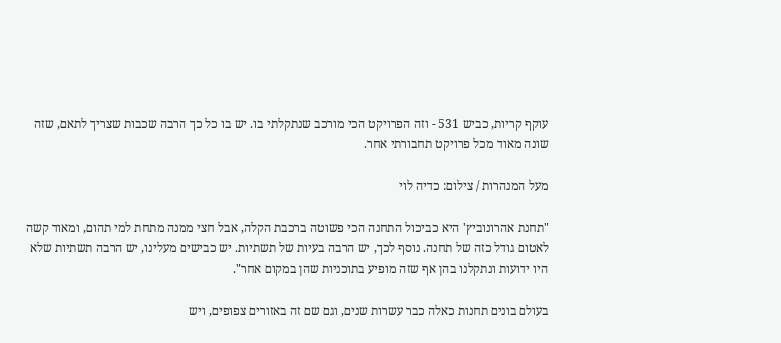עוקף קריות, כביש 531 - וזה הפרויקט הכי מורכב שנתקלתי בו. יש בו כל כך הרבה שכבות שצריך לתאם, שזה שונה מאוד מכל פרויקט תחבורתי אחר.

מעל המנהרות / צילום: כדיה לוי

"תחנת אהרונוביץ' היא כביכול התחנה הכי פשוטה ברכבת הקלה, אבל חצי ממנה מתחת למי תהום, ומאוד קשה לאטום גודל כזה של תחנה. נוסף לכך, יש הרבה בעיות של תשתיות. יש כבישים מעלינו, יש הרבה תשתיות שלא היו ידועות ונתקלנו בהן אף שזה מופיע בתוכניות שהן במקום אחר".

בעולם בונים תחנות כאלה כבר עשרות שנים, וגם שם זה באזורים צפופים, ויש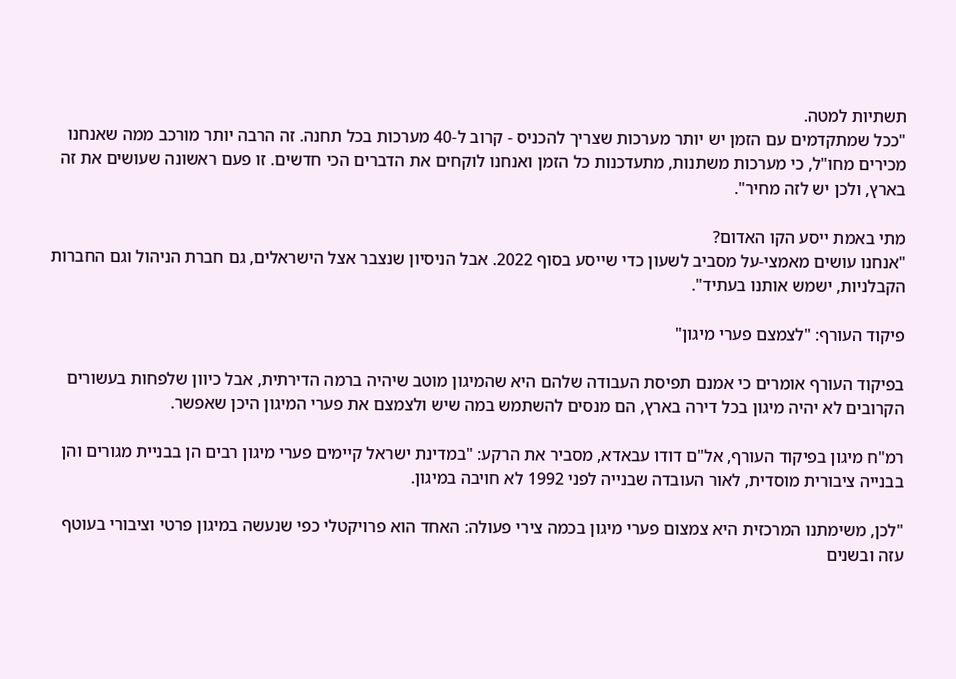תשתיות למטה.
"ככל שמתקדמים עם הזמן יש יותר מערכות שצריך להכניס - קרוב ל-40 מערכות בכל תחנה. זה הרבה יותר מורכב ממה שאנחנו מכירים מחו"ל, כי מערכות משתנות, מתעדכנות כל הזמן ואנחנו לוקחים את הדברים הכי חדשים. זו פעם ראשונה שעושים את זה בארץ, ולכן יש לזה מחיר".

מתי באמת ייסע הקו האדום?
"אנחנו עושים מאמצי-על מסביב לשעון כדי שייסע בסוף 2022. אבל הניסיון שנצבר אצל הישראלים, גם חברת הניהול וגם החברות הקבלניות, ישמש אותנו בעתיד".

פיקוד העורף: "לצמצם פערי מיגון"

בפיקוד העורף אומרים כי אמנם תפיסת העבודה שלהם היא שהמיגון מוטב שיהיה ברמה הדירתית, אבל כיוון שלפחות בעשורים הקרובים לא יהיה מיגון בכל דירה בארץ, הם מנסים להשתמש במה שיש ולצמצם את פערי המיגון היכן שאפשר.

רמ"ח מיגון בפיקוד העורף, אל"ם דודו עבאדא, מסביר את הרקע: "במדינת ישראל קיימים פערי מיגון רבים הן בבניית מגורים והן בבנייה ציבורית מוסדית, לאור העובדה שבנייה לפני 1992 לא חויבה במיגון.

"לכן, משימתנו המרכזית היא צמצום פערי מיגון בכמה צירי פעולה: האחד הוא פרויקטלי כפי שנעשה במיגון פרטי וציבורי בעוטף עזה ובשנים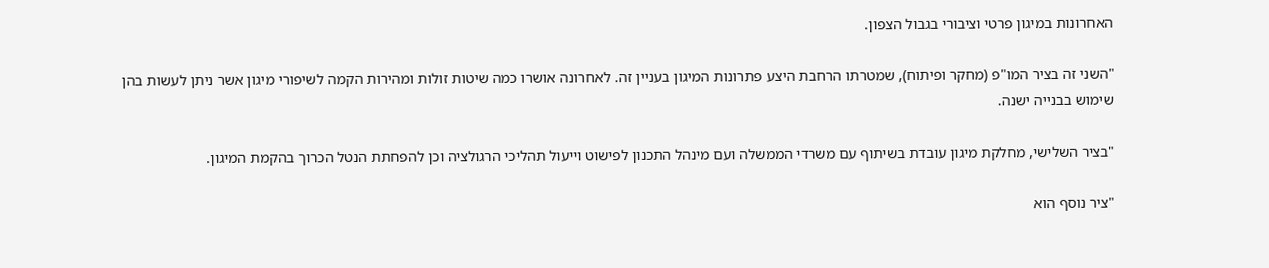האחרונות במיגון פרטי וציבורי בגבול הצפון.

"השני זה בציר המו"פ (מחקר ופיתוח), שמטרתו הרחבת היצע פתרונות המיגון בעניין זה. לאחרונה אושרו כמה שיטות זולות ומהירות הקמה לשיפורי מיגון אשר ניתן לעשות בהן שימוש בבנייה ישנה.

"בציר השלישי, מחלקת מיגון עובדת בשיתוף עם משרדי הממשלה ועם מינהל התכנון לפישוט וייעול תהליכי הרגולציה וכן להפחתת הנטל הכרוך בהקמת המיגון.

"ציר נוסף הוא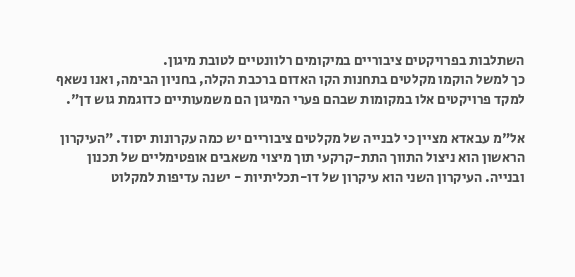השתלבות בפרויקטים ציבוריים במיקומים רלוונטיים לטובת מיגון.
כך למשל הוקמו מקלטים בתחנות הקו האדום ברכבת הקלה, בחניון הבימה, ואנו נשאף למקד פרויקטים אלו במקומות שבהם פערי המיגון הם משמעותיים כדוגמת גוש דן".

אל"מ עבאדא מציין כי לבנייה של מקלטים ציבוריים יש כמה עקרונות יסוד. "העיקרון הראשון הוא ניצול התווך התת-קרקעי תוך מיצוי משאבים אופטימליים של תכנון ובנייה. העיקרון השני הוא עיקרון של דו-תכליתיות - ישנה עדיפות למקלוט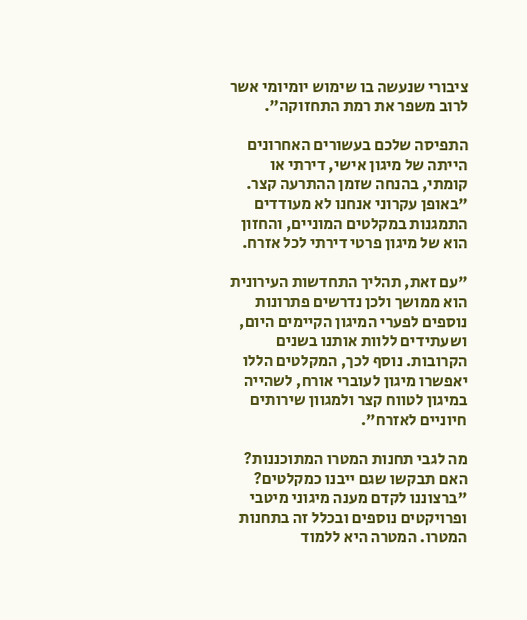ציבורי שנעשה בו שימוש יומיומי אשר לרוב משפר את רמת התחזוקה".

התפיסה שלכם בעשורים האחרונים הייתה של מיגון אישי, דירתי או קומתי, בהנחה שזמן ההתרעה קצר.
"באופן עקרוני אנחנו לא מעודדים התמגנות במקלטים המוניים, והחזון הוא של מיגון פרטי דירתי לכל אזרח.

"עם זאת, תהליך התחדשות העירונית הוא ממושך ולכן נדרשים פתרונות נוספים לפערי המיגון הקיימים היום, ושעתידים ללוות אותנו בשנים הקרובות. נוסף לכך, המקלטים הללו יאפשרו מיגון לעוברי אורח, לשהייה במיגון לטווח קצר ולמגוון שירותים חיוניים לאזרח".

מה לגבי תחנות המטרו המתוכננות? האם תבקשו שגם ייבנו כמקלטים?
"ברצוננו לקדם מענה מיגוני מיטבי ופרויקטים נוספים ובכלל זה בתחנות המטרו. המטרה היא ללמוד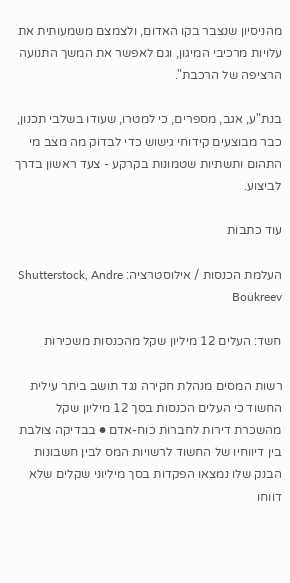מהניסיון שנצבר בקו האדום, ולצמצם משמעותית את עלויות מרכיבי המיגון, וגם לאפשר את המשך התנועה הרציפה של הרכבת".

בנת"ע, אגב, מספרים, כי למטרו, שעודו בשלבי תכנון, כבר מבוצעים קידוחי גישוש כדי לבדוק מה מצב מי התהום ותשתיות שטמונות בקרקע - צעד ראשון בדרך לביצוע.

עוד כתבות

העלמת הכנסות / אילוסטרציה: Shutterstock, Andre Boukreev

חשד: העלים 12 מיליון שקל מהכנסות משכירות

רשות המסים מנהלת חקירה נגד תושב ביתר עילית החשוד כי העלים הכנסות בסך 12 מיליון שקל מהשכרת דירות לחברות כוח-אדם ● בבדיקה צולבת בין דיווחיו של החשוד לרשויות המס לבין חשבונות הבנק שלו נמצאו הפקדות בסך מיליוני שקלים שלא דווחו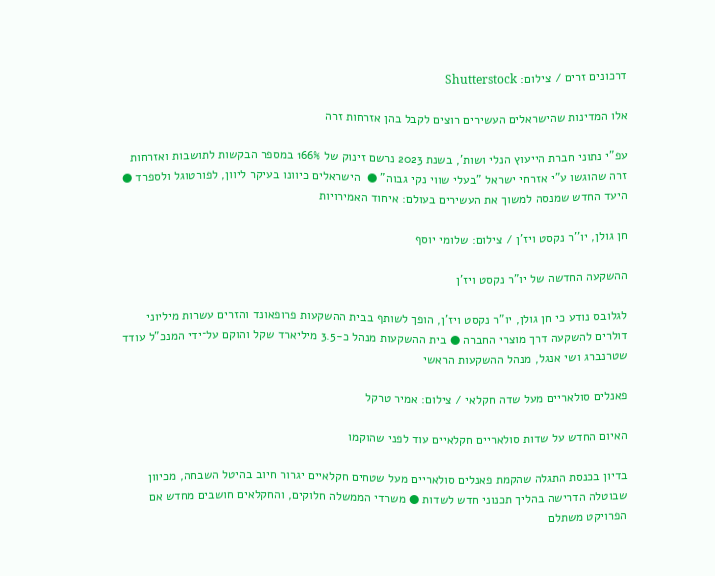דרכונים זרים / צילום: Shutterstock

אלו המדינות שהישראלים העשירים רוצים לקבל בהן אזרחות זרה

עפ"י נתוני חברת הייעוץ הנלי ושות', בשנת 2023 נרשם זינוק של 166% במספר הבקשות לתושבות ואזרחות זרה שהוגשו ע"י אזרחי ישראל "בעלי שווי נקי גבוה" ●  הישראלים כיוונו בעיקר ליוון, לפורטוגל ולספרד ● היעד החדש שמנסה למשוך את העשירים בעולם: איחוד האמירויות

חן גולן, יו''ר נקסט ויז'ן / צילום: שלומי יוסף

ההשקעה החדשה של יו"ר נקסט ויז'ן

לגלובס נודע כי חן גולן, יו"ר נקסט ויז'ן, הופך לשותף בבית ההשקעות פרופאונד והזרים עשרות מיליוני דולרים להשקעה דרך מוצרי החברה ● בית ההשקעות מנהל כ-3.5 מיליארד שקל והוקם על־ידי המנכ"ל עודד שטרנברג ושי אנגל, מנהל ההשקעות הראשי

פאנלים סולאריים מעל שדה חקלאי / צילום: אמיר טרקל

האיום החדש על שדות סולאריים חקלאיים עוד לפני שהוקמו

בדיון בכנסת התגלה שהקמת פאנלים סולאריים מעל שטחים חקלאיים יגרור חיוב בהיטל השבחה, מכיוון שבוטלה הדרישה בהליך תכנוני חדש לשדות ● משרדי הממשלה חלוקים, והחקלאים חושבים מחדש אם הפרויקט משתלם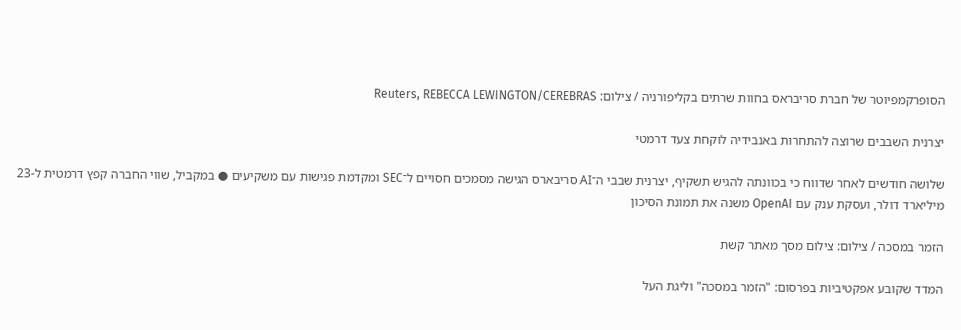הסופרקמפיוטר של חברת סריבראס בחוות שרתים בקליפורניה / צילום: Reuters, REBECCA LEWINGTON/CEREBRAS

יצרנית השבבים שרוצה להתחרות באנבידיה לוקחת צעד דרמטי

שלושה חודשים לאחר שדווח כי בכוונתה להגיש תשקיף, יצרנית שבבי ה־AI סריבארס הגישה מסמכים חסויים ל־SEC ומקדמת פגישות עם משקיעים ● במקביל, שווי החברה קפץ דרמטית ל-23 מיליארד דולר, ועסקת ענק עם OpenAI משנה את תמונת הסיכון

הזמר במסכה / צילום: צילום מסך מאתר קשת

המדד שקובע אפקטיביות בפרסום: "הזמר במסכה" וליגת העל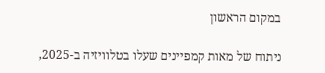במקום הראשון

ניתוח של מאות קמפיינים שעלו בטלוויזיה ב-2025,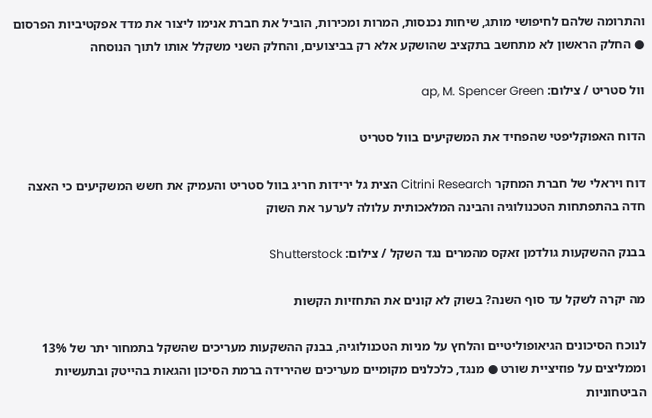והתרומה שלהם לחיפושי מותג, שיחות נכנסות, המרות ומכירות, הוביל את חברת אנימו ליצור את מדד אפקטיביות הפרסום ● החלק הראשון לא מתחשב בתקציב שהושקע אלא רק בביצועים, והחלק השני משקלל אותו לתוך הנוסחה

וול סטריט / צילום: ap, M. Spencer Green

הדוח האפוקליפטי שהפחיד את המשקיעים בוול סטריט

דוח ויראלי של חברת המחקר Citrini Research הצית גל ירידות חריג בוול סטריט והעמיק את חשש המשקיעים כי האצה חדה בהתפתחות הטכנולוגיה והבינה המלאכותית עלולה לערער את השוק

בבנק ההשקעות גולדמן זאקס מהמרים נגד השקל / צילום: Shutterstock

מה יקרה לשקל עד סוף השנה? בשוק לא קונים את התחזיות הקשות

לנוכח הסיכונים הגיאופוליטיים והלחץ על מניות הטכנולוגיה, בבנק ההשקעות מעריכים שהשקל בתמחור יתר של 13% וממליצים על פוזיציית שורט ● מנגד, כלכלנים מקומיים מעריכים שהירידה ברמת הסיכון והגאות בהייטק ובתעשיות הביטחוניות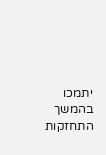יתמכו בהמשך התחזקות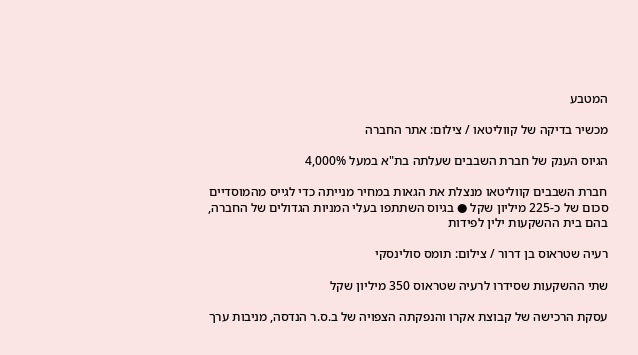המטבע

מכשיר בדיקה של קווליטאו / צילום: אתר החברה

הגיוס הענק של חברת השבבים שעלתה בת"א במעל 4,000%

חברת השבבים קווליטאו מנצלת את הגאות במחיר מנייתה כדי לגייס מהמוסדיים סכום של כ-225 מיליון שקל ● בגיוס השתתפו בעלי המניות הגדולים של החברה, בהם בית ההשקעות ילין לפידות

רעיה שטראוס בן דרור / צילום: תומס סולינסקי

שתי ההשקעות שסידרו לרעיה שטראוס 350 מיליון שקל

עסקת הרכישה של קבוצת אקרו והנפקתה הצפויה של ב.ס.ר הנדסה, מניבות ערך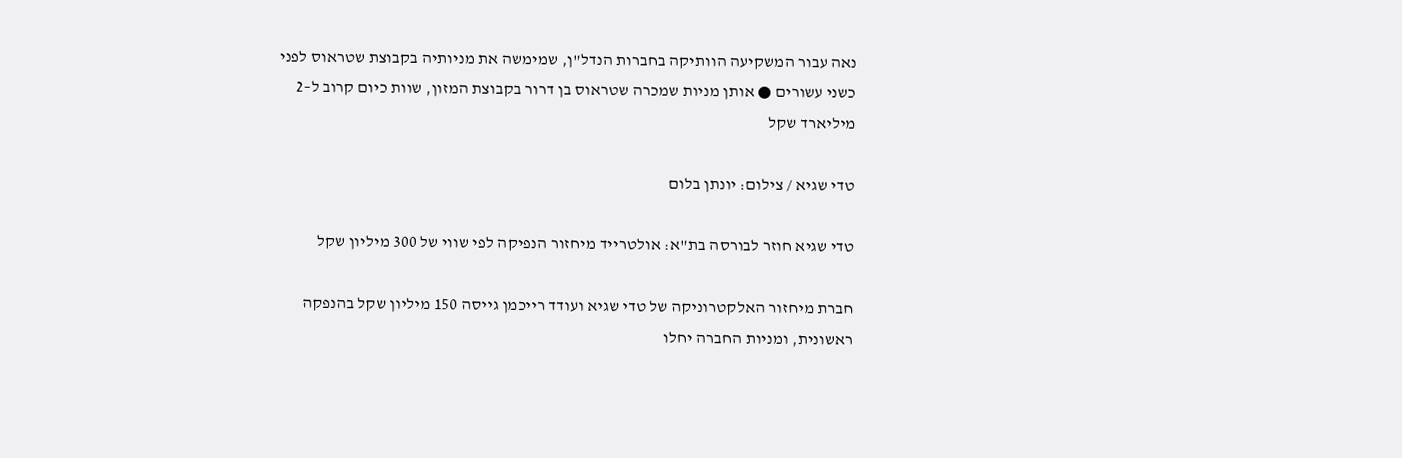נאה עבור המשקיעה הוותיקה בחברות הנדל"ן, שמימשה את מניותיה בקבוצת שטראוס לפני כשני עשורים ● אותן מניות שמכרה שטראוס בן דרור בקבוצת המזון, שוות כיום קרוב ל–2 מיליארד שקל

טדי שגיא / צילום: יונתן בלום

טדי שגיא חוזר לבורסה בת"א: אולטרייד מיחזור הנפיקה לפי שווי של 300 מיליון שקל

חברת מיחזור האלקטרוניקה של טדי שגיא ועודד רייכמן גייסה 150 מיליון שקל בהנפקה ראשונית, ומניות החברה יחלו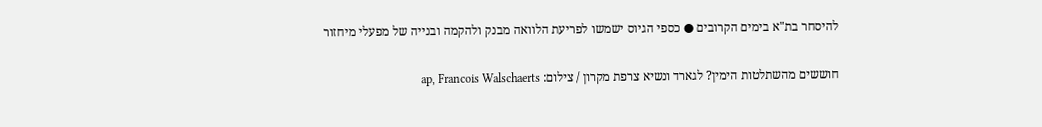להיסחר בת"א בימים הקרובים ● כספי הגיוס ישמשו לפריעת הלוואה מבנק ולהקמה ובנייה של מפעלי מיחזור

חוששים מהשתלטות הימין? לגארד ונשיא צרפת מקרון / צילום: ap, Francois Walschaerts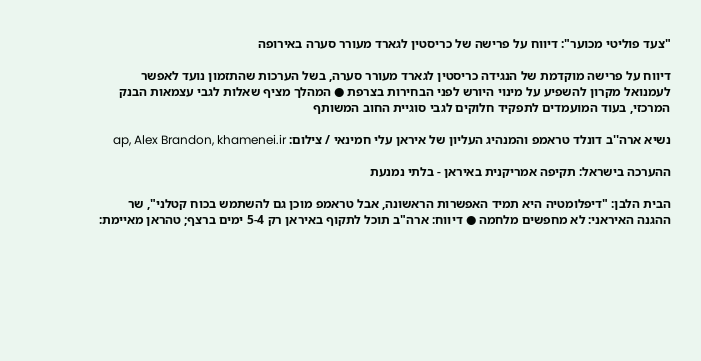"צעד פוליטי מכוער": דיווח על פרישה של כריסטין לגארד מעורר סערה באירופה

דיווח על פרישה מוקדמת של הנגידה כריסטין לגארד מעורר סערה, בשל הערכות שהתזמון נועד לאפשר לעמנואל מקרון להשפיע על מינוי היורש לפני הבחירות בצרפת ● המהלך מציף שאלות לגבי עצמאות הבנק המרכזי, בעוד המועמדים לתפקיד חלוקים לגבי סוגיית החוב המשותף

נשיא ארה''ב דונלד טראמפ והמנהיג העליון של איראן עלי חמינאי / צילום: ap, Alex Brandon, khamenei.ir

ההערכה בישראל: תקיפה אמריקנית באיראן - בלתי נמנעת

הבית הלבן: "דיפלומטיה היא תמיד האפשרות הראשונה, אבל טראמפ מוכן גם להשתמש בכוח קטלני", שר ההגנה האיראני: לא מחפשים מלחמה ● דיווח: ארה"ב תוכל לתקוף באיראן רק 5-4 ימים ברצף; טהראן מאיימת: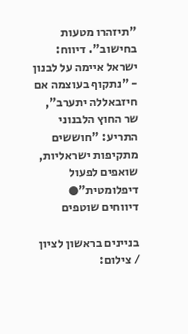"תיזהרו מטעות בחישוב". דיווח: ישראל איימה על לבנון - "נתקוף בעוצמה אם חיזבאללה יתערב", שר החוץ הלבנוני התריע: "חוששים מתקיפות ישראליות, שואפים לפעול דיפלומטית"● דיווחים שוטפים

בניינים בראשון לציון / צילום: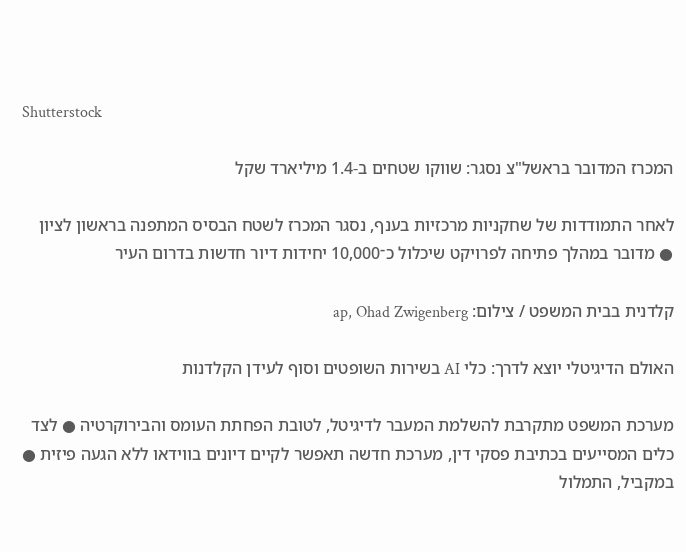Shutterstock

המכרז המדובר בראשל"צ נסגר: שווקו שטחים ב-1.4 מיליארד שקל

לאחר התמודדות של שחקניות מרכזיות בענף, נסגר המכרז לשטח הבסיס המתפנה בראשון לציון ● מדובר במהלך פתיחה לפרויקט שיכלול כ־10,000 יחידות דיור חדשות בדרום העיר

קלדנית בבית המשפט / צילום: ap, Ohad Zwigenberg

האולם הדיגיטלי יוצא לדרך: כלי AI בשירות השופטים וסוף לעידן הקלדנות

מערכת המשפט מתקרבת להשלמת המעבר לדיגיטל, לטובת הפחתת העומס והבירוקרטיה ● לצד כלים המסייעים בכתיבת פסקי דין, מערכת חדשה תאפשר לקיים דיונים בווידאו ללא הגעה פיזית ● במקביל, התמלול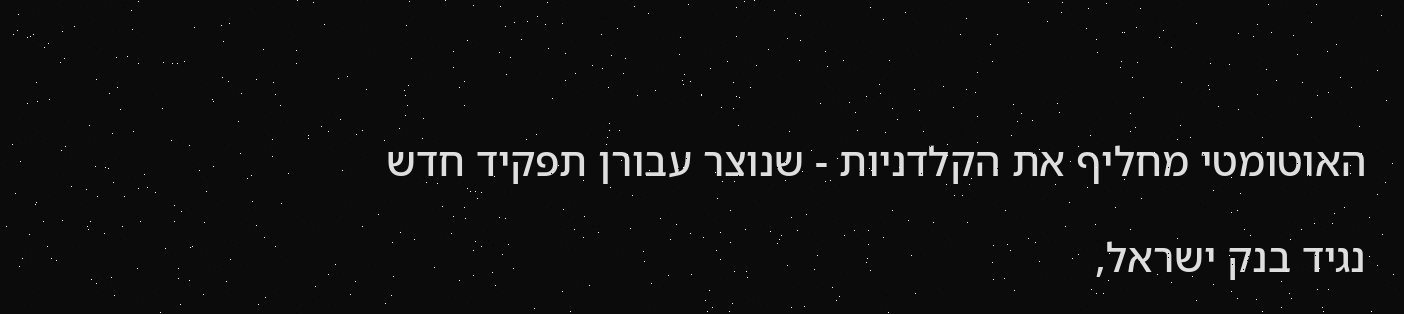האוטומטי מחליף את הקלדניות - שנוצר עבורן תפקיד חדש

נגיד בנק ישראל,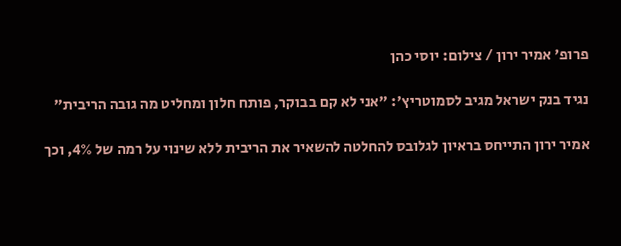פרופ' אמיר ירון / צילום: יוסי כהן

נגיד בנק ישראל מגיב לסמוטריץ': "אני לא קם בבוקר, פותח חלון ומחליט מה גובה הריבית"

אמיר ירון התייחס בראיון לגלובס להחלטה להשאיר את הריבית ללא שינוי על רמה של 4%, וכך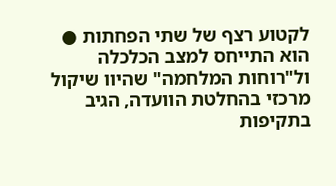לקטוע רצף של שתי הפחתות ● הוא התייחס למצב הכלכלה ול"רוחות המלחמה" שהיוו שיקול מרכזי בהחלטת הוועדה, הגיב בתקיפות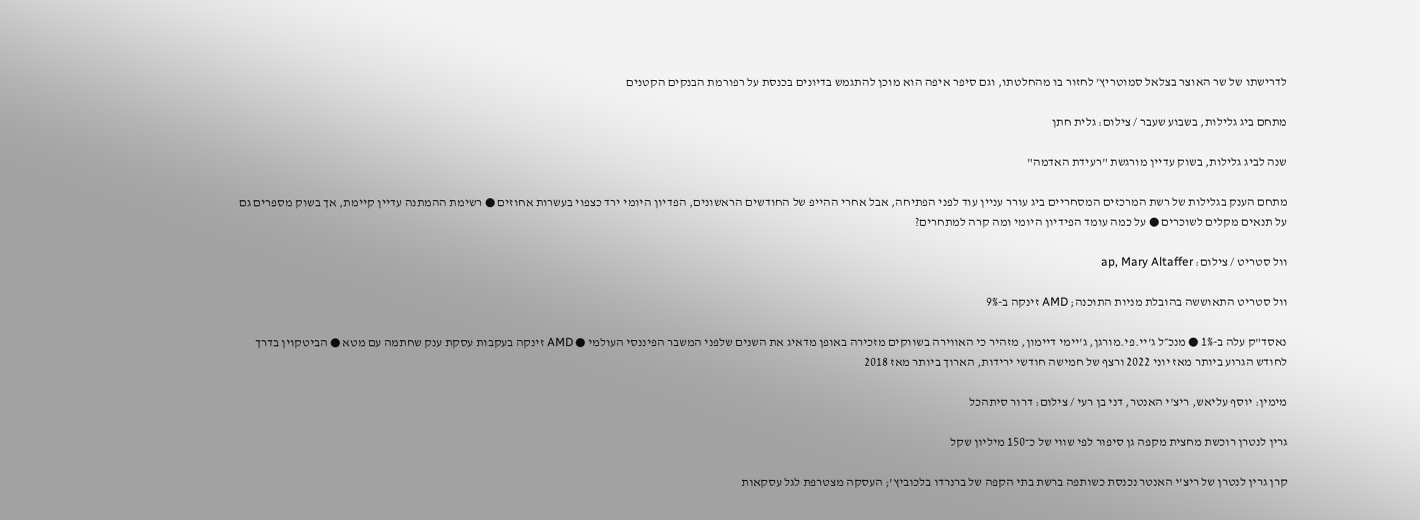לדרישתו של שר האוצר בצלאל סמוטריץ' לחזור בו מהחלטתו, וגם סיפר איפה הוא מוכן להתגמש בדיונים בכנסת על רפורמת הבנקים הקטנים

מתחם ביג גלילות, בשבוע שעבר / צילום: גלית חתן

שנה לביג גלילות, בשוק עדיין מורגשת "רעידת האדמה"

מתחם הענק בגלילות של רשת המרכזים המסחריים ביג עורר עניין עוד לפני הפתיחה, אבל אחרי ההייפ של החודשים הראשונים, הפדיון היומי ירד כצפוי בעשרות אחוזים ● רשימת ההמתנה עדיין קיימת, אך בשוק מספרים גם על תנאים מקלים לשוכרים ● על כמה עומד הפידיון היומי ומה קרה למתחרים?

וול סטריט / צילום: ap, Mary Altaffer

וול סטריט התאוששה בהובלת מניות התוכנה; AMD זינקה ב-9%

נאסד"ק עלה ב-1% ● מנכ״ל ג'יי.פי.מורגן, ג'יימי דיימון, מזהיר כי האווירה בשווקים מזכירה באופן מדאיג את השנים שלפני המשבר הפיננסי העולמי ● AMD זינקה בעקבות עסקת ענק שחתמה עם מטא ● הביטקוין בדרך לחודש הגרוע ביותר מאז יוני 2022 ורצף של חמישה חודשי ירידות, הארוך ביותר מאז 2018

מימין: יוסף עליאש, ריצ'י האנטר, דני בן רעי / צילום: דרור סיתהכל

גרין לנטרן רוכשת מחצית מקפה גן סיפור לפי שווי של כ־150 מיליון שקל

קרן גרין לנטרן של ריצ’י האנטר נכנסת כשותפה ברשת בתי הקפה של ברנרדו בלכוביץ’; העסקה מצטרפת לגל עסקאות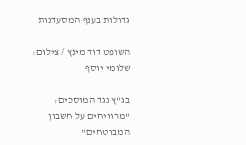גדולות בענף המסעדנות

השופט דוד מינץ / צילום: שלומי יוסף

בג"ץ נגד המוסכים: "מרוויחים על חשבון המבוטחים"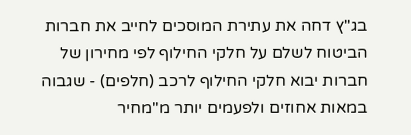בג"ץ דחה את עתירת המוסכים לחייב את חברות הביטוח לשלם על חלקי החילוף לפי מחירון של חברות יבוא חלקי החילוף לרכב (חלפים) - שגבוה במאות אחוזים ולפעמים יותר מ"מחיר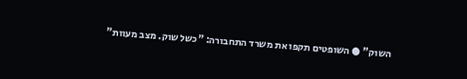השוק" ● השופטים תקפו את משרד התחבורה: "כשל שוק. מצב מעוות"